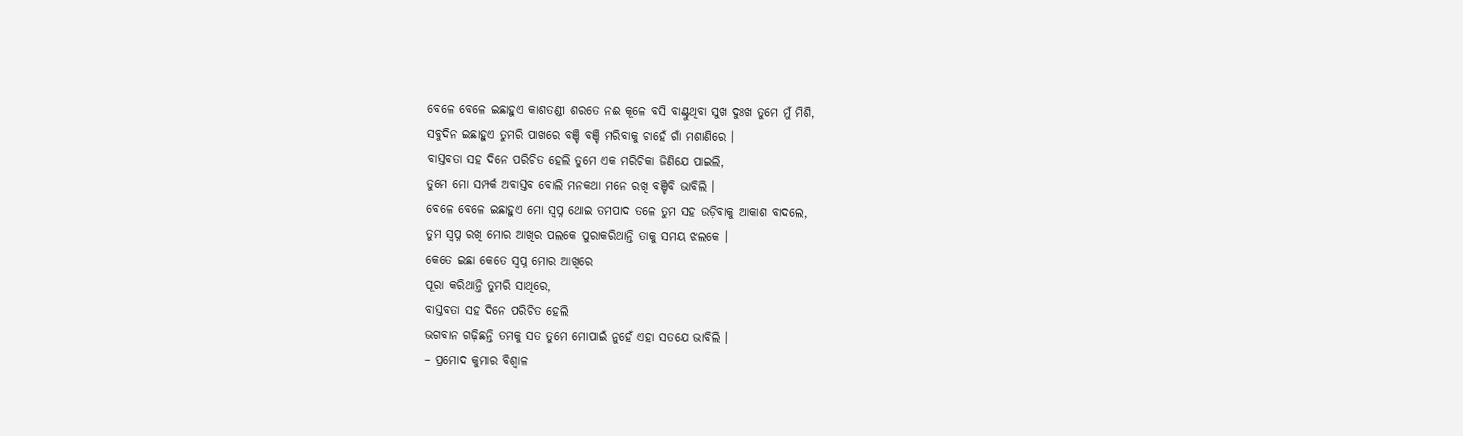ବେଳେ ବେଳେ ଇଛାହୁଏ କାଶତଣ୍ଡୀ ଶରତେ ନଈ କୂଳେ ବସି ବାଣ୍ଟୁଥିବା ସୁଖ ଦୁଃଖ ତୁମେ ମୁଁ ମିଶି,
ସବୁଦିନ ଇଛାହୁଏ ତୁମରି ପାଖରେ ବଞ୍ଚି ବଞ୍ଚି ମରିବାକୁ ଚାହେଁ ଗାଁ ମଶାଣିରେ ।
ବାସ୍ତବତା ସହ ଦିନେ ପରିଚିତ ହେଲି ତୁମେ ଏକ ମରିଚିକା ଜିଣିଯେ ପାଇଲି,
ତୁମେ ମୋ ସମ୍ପର୍କ ଅବାସ୍ତବ ବୋଲି ମନକଥା ମନେ ରଖି ବଞ୍ଚିବି ଭାବିଲି ।
ବେଳେ ବେଳେ ଇଛାହୁଏ ମୋ ସ୍ୱପ୍ନ ଥୋଇ ତମପାଦ ତଳେ ତୁମ ସହ ଉଡ଼ିବାକୁ ଆକାଶ ବାଦଲେ,
ତୁମ ସ୍ୱପ୍ନ ରଖି ମୋର ଆଖିର ପଲକେ ପୁରାକରିଥାନ୍ତି ତାକୁ ସମୟ ଝଲକେ ।
କେତେ ଇଛା କେତେ ସ୍ୱପ୍ନ ମୋର ଆଖିରେ
ପୂରା କରିଥାନ୍ତି ତୁମରି ସାଥିରେ,
ବାସ୍ତବତା ସହ ଦିନେ ପରିଚିତ ହେଲି
ଭଗବାନ ଗଢ଼ିଛନ୍ତି ତମକୁ ସତ ତୁମେ ମୋପାଇଁ ନୁହେଁ ଏହା ସତଯେ ଭାବିଲି ।
– ପ୍ରମୋଦ କୁମାର ବିଶ୍ୱାଳ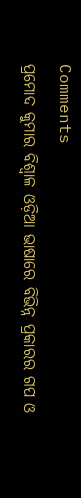Comments
ପ୍ରମୋଦ କୁମାର ବିଶ୍ୱାଳ ଓଡ଼ିଆ ଭାଷାରେ ବିଭିନ୍ନ ପ୍ରକାରର ଗପ ଓ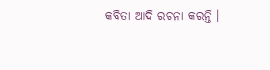କବିତା ଆଦି ରଚନା କରନ୍ତି ।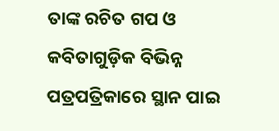ତାଙ୍କ ରଚିତ ଗପ ଓ କବିତାଗୁଡ଼ିକ ବିଭିନ୍ନ ପତ୍ରପତ୍ରିକାରେ ସ୍ଥାନ ପାଇ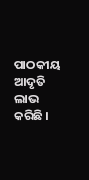ପାଠକୀୟ ଆଦୃତି ଲାଭ କରିଛି ।